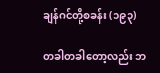ချန်ဂင်တို့စခန်း (၁၉၃)

တခါတခါတော့လည်း ဘ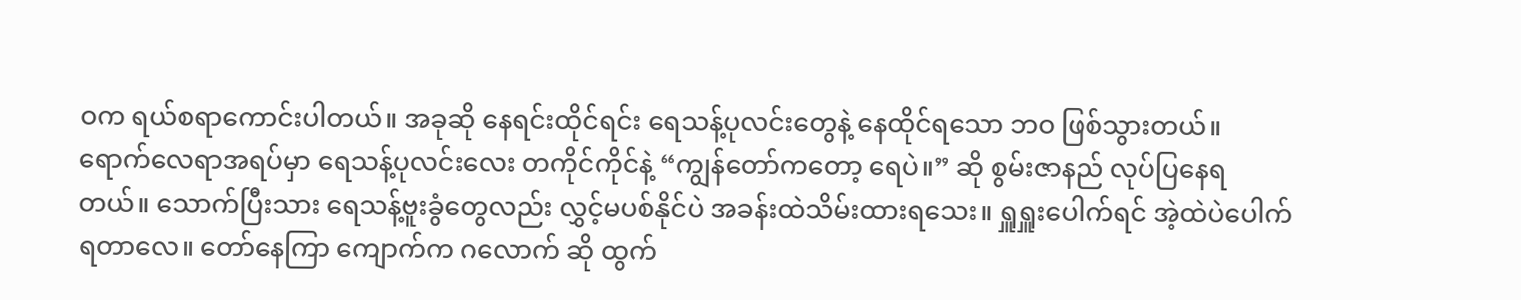ဝက ရယ်စရာကောင်းပါတယ်။ အခုဆို နေရင်းထိုင်ရင်း ရေသန့်ပုလင်းတွေနဲ့ နေထိုင်ရသော ဘဝ ဖြစ်သွားတယ်။ ရောက်လေရာအရပ်မှာ ရေသန့်ပုလင်းလေး တကိုင်ကိုင်နဲ့ “ကျွန်တော်ကတော့ ရေပဲ။” ဆို စွမ်းဇာနည် လုပ်ပြနေရတယ်။ သောက်ပြီးသား ရေသန့်ဗူးခွံတွေလည်း လွှင့်မပစ်နိုင်ပဲ အခန်းထဲသိမ်းထားရသေး။ ရှူရှူးပေါက်ရင် အဲ့ထဲပဲပေါက်ရတာလေ။ တော်နေကြာ ကျောက်က ဂလောက် ဆို ထွက်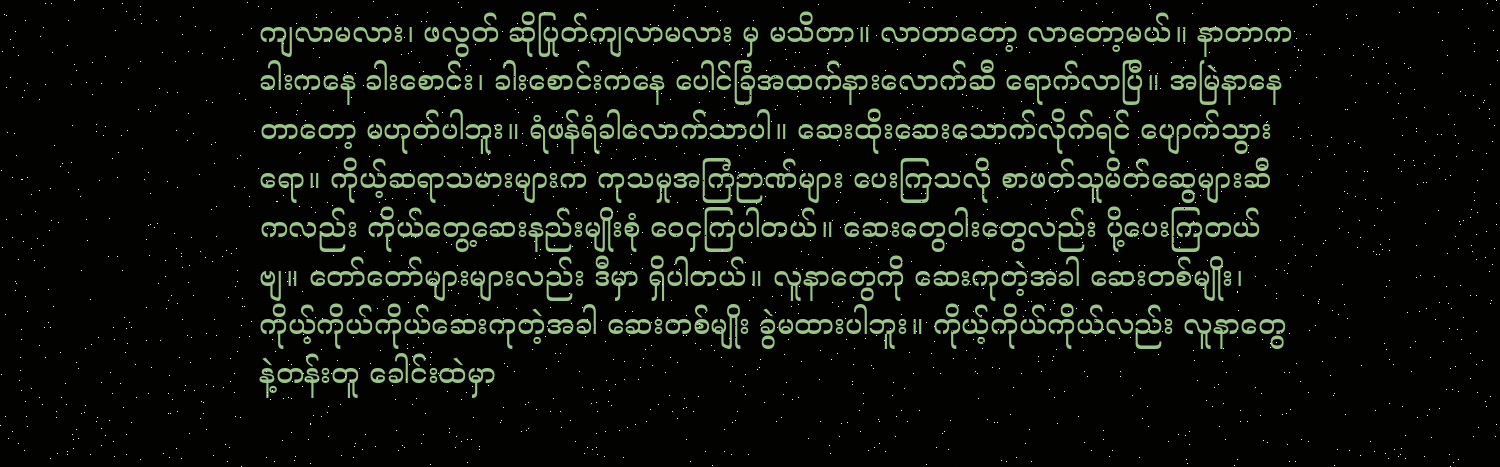ကျလာမလား၊ ဖလွတ် ဆိုပြုတ်ကျလာမလား မှ မသိတာ။ လာတာတော့ လာတော့မယ်။ နာတာက ခါးကနေ ခါးစောင်း၊ ခါးစောင်းကနေ ပေါင်ခြံအထက်နားလောက်ဆီ ရောက်လာပြီ။ အမြဲနာနေတာတော့ မဟုတ်ပါဘူး။ ရံဖန်ရံခါလောက်သာပါ။ ဆေးထိုးဆေးသောက်လိုက်ရင် ပျောက်သွားရော။ ကိုယ့်ဆရာသမားများက ကုသမှုအကြံဉာဏ်များ ပေးကြသလို စာဖတ်သူမိတ်ဆွေများဆီကလည်း ကိုယ်တွေ့ဆေးနည်းမျိုးစုံ ဝေငှကြပါတယ်။ ဆေးတွေဝါးတွေလည်း ပို့ပေးကြတယ်ဗျ။ တော်တော်များများလည်း ဒီမှာ ရှိပါတယ်။ လူနာတွေကို ဆေးကုတဲ့အခါ ဆေးတစ်မျိုး၊ ကိုယ့်ကိုယ်ကိုယ်ဆေးကုတဲ့အခါ ဆေးတစ်မျိုး ခွဲမထားပါဘူး။ ကိုယ့်ကိုယ်ကိုယ်လည်း လူနာတွေနဲ့တန်းတူ ခေါင်းထဲမှာ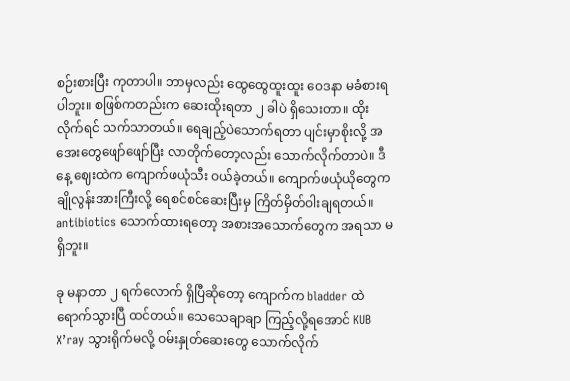စဉ်းစားပြီး ကုတာပါ။ ဘာမှလည်း ထွေထွေထူးထူး ဝေဒနာ မခံစားရပါဘူး။ စဖြစ်ကတည်းက ဆေးထိုးရတာ ၂ ခါပဲ ရှိသေးတာ။ ထိုးလိုက်ရင် သက်သာတယ်။ ရေချည့်ပဲသောက်ရတာ ပျင်းမှာစိုးလို့ အအေးတွေဖျော်ဖျော်ပြီး လာတိုက်တော့လည်း သောက်လိုက်တာပဲ။ ဒီနေ့ ဈေးထဲက ကျောက်ဖယုံသီး ဝယ်ခဲ့တယ်။ ကျောက်ဖယုံယိုတွေက ချိုလွန်းအားကြီးလို့ ရေစင်စင်ဆေးပြီးမှ ကြိတ်မှိတ်ဝါးချရတယ်။ antibiotics သောက်ထားရတော့ အစားအသောက်တွေက အရသာ မရှိဘူး။

ခု မနာတာ ၂ ရက်လောက် ရှိပြီဆိုတော့ ကျောက်က bladder ထဲရောက်သွားပြီ ထင်တယ်။ သေသေချာချာ ကြည့်လို့ရအောင် KUB X’ray သွားရိုက်မလို့ ဝမ်းနှုတ်ဆေးတွေ သောက်လိုက်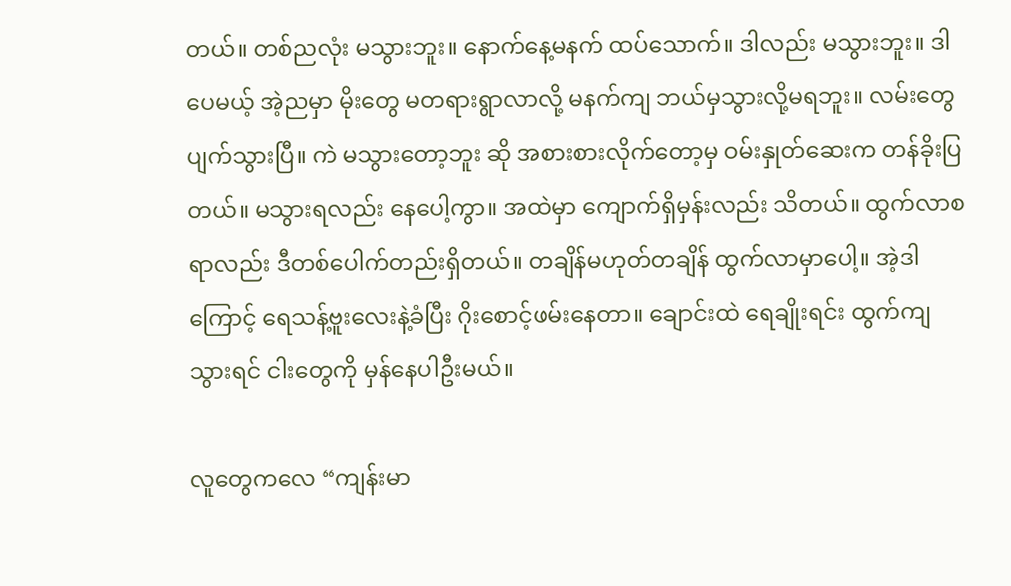တယ်။ တစ်ညလုံး မသွားဘူး။ နောက်နေ့မနက် ထပ်သောက်။ ဒါလည်း မသွားဘူး။ ဒါပေမယ့် အဲ့ညမှာ မိုးတွေ မတရားရွာလာလို့ မနက်ကျ ဘယ်မှသွားလို့မရဘူး။ လမ်းတွေ ပျက်သွားပြီ။ ကဲ မသွားတော့ဘူး ဆို အစားစားလိုက်တော့မှ ဝမ်းနှုတ်ဆေးက တန်ခိုးပြတယ်။ မသွားရလည်း နေပေါ့ကွာ။ အထဲမှာ ကျောက်ရှိမှန်းလည်း သိတယ်။ ထွက်လာစရာလည်း ဒီတစ်ပေါက်တည်းရှိတယ်။ တချိန်မဟုတ်တချိန် ထွက်လာမှာပေါ့။ အဲ့ဒါကြောင့် ရေသန့်ဗူးလေးနဲ့ခံပြီး ဂိုးစောင့်ဖမ်းနေတာ။ ချောင်းထဲ ရေချိုးရင်း ထွက်ကျသွားရင် ငါးတွေကို မှန်နေပါဦးမယ်။

လူတွေကလေ “ကျန်းမာ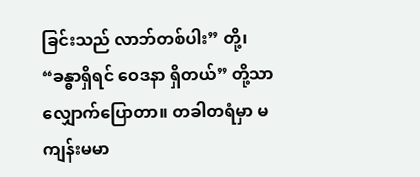ခြင်းသည် လာဘ်တစ်ပါး” တို့၊ “ခန္ဓာရှိရင် ဝေဒနာ ရှိတယ်” တို့သာ လျှောက်ပြောတာ။ တခါတရံမှာ မကျန်းမမာ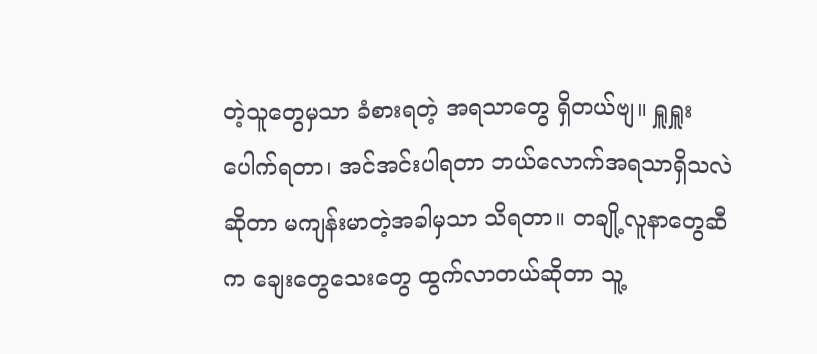တဲ့သူတွေမှသာ ခံစားရတဲ့ အရသာတွေ ရှိတယ်ဗျ။ ရှူရှူးပေါက်ရတာ၊ အင်အင်းပါရတာ ဘယ်လောက်အရသာရှိသလဲဆိုတာ မကျန်းမာတဲ့အခါမှသာ သိရတာ။ တချို့လူနာတွေဆီက ချေးတွေသေးတွေ ထွက်လာတယ်ဆိုတာ သူ့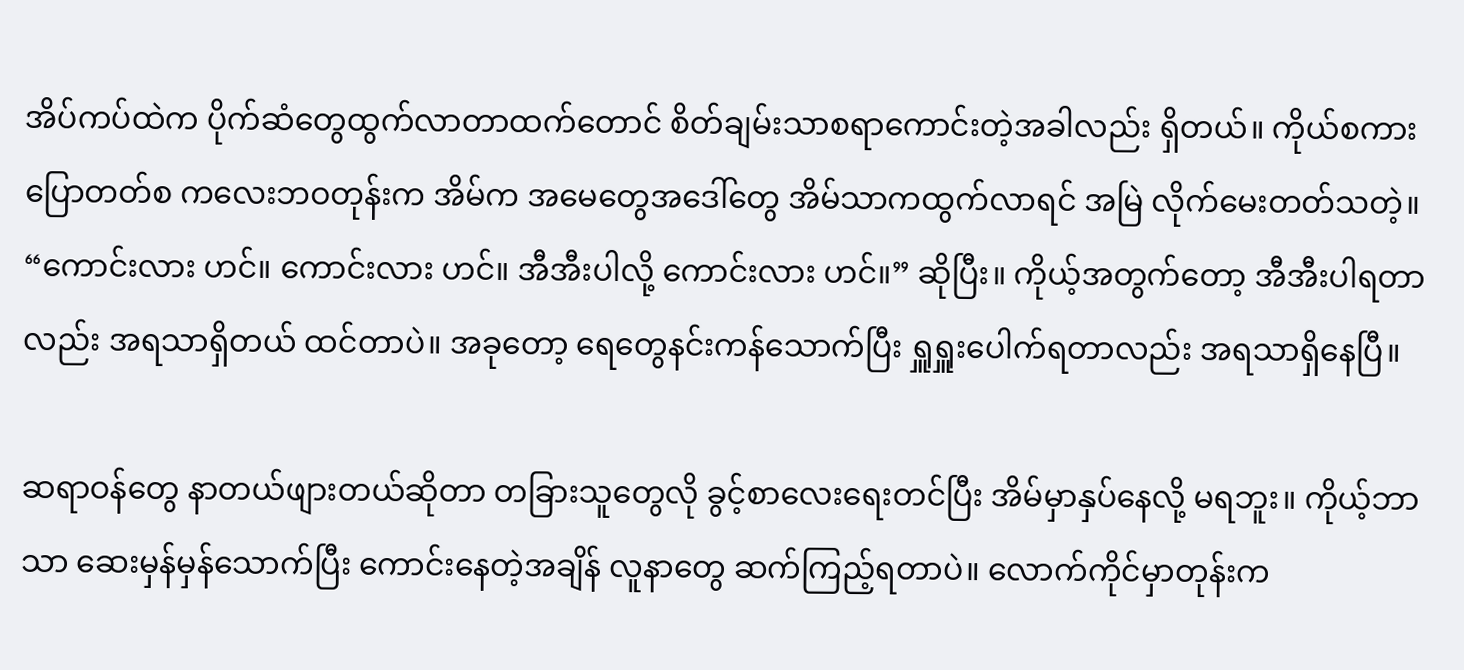အိပ်ကပ်ထဲက ပိုက်ဆံတွေထွက်လာတာထက်တောင် စိတ်ချမ်းသာစရာကောင်းတဲ့အခါလည်း ရှိတယ်။ ကိုယ်စကားပြောတတ်စ ကလေးဘဝတုန်းက အိမ်က အမေတွေအဒေါ်တွေ အိမ်သာကထွက်လာရင် အမြဲ လိုက်မေးတတ်သတဲ့။ “ကောင်းလား ဟင်။ ကောင်းလား ဟင်။ အီအီးပါလို့ ကောင်းလား ဟင်။” ဆိုပြီး။ ကိုယ့်အတွက်တော့ အီအီးပါရတာလည်း အရသာရှိတယ် ထင်တာပဲ။ အခုတော့ ရေတွေနင်းကန်သောက်ပြီး ရှူရှူးပေါက်ရတာလည်း အရသာရှိနေပြီ။

ဆရာဝန်တွေ နာတယ်ဖျားတယ်ဆိုတာ တခြားသူတွေလို ခွင့်စာလေးရေးတင်ပြီး အိမ်မှာနှပ်နေလို့ မရဘူး။ ကိုယ့်ဘာသာ ဆေးမှန်မှန်သောက်ပြီး ကောင်းနေတဲ့အချိန် လူနာတွေ ဆက်ကြည့်ရတာပဲ။ လောက်ကိုင်မှာတုန်းက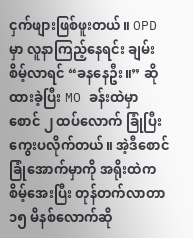ငှက်ဖျားဖြစ်ဖူးတယ်။ OPD မှာ လူနာကြည့်နေရင်း ချမ်းစိမ့်လာရင် “ခနနေဦး။” ဆို ထားခဲ့ပြီး MO ခန်းထဲမှာ စောင် ၂ ထပ်လောက် ခြုံပြီး ကွေးပလိုက်တယ်။ အဲ့ဒီစောင်ခြုံအောက်မှာကို အရိုးထဲကစိမ့်အေးပြီး တုန်တက်လာတာ ၁၅ မိနစ်လောက်ဆို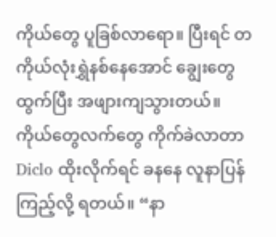ကိုယ်တွေ ပူခြစ်လာရော။ ပြီးရင် တကိုယ်လုံးရွှဲနစ်နေအောင် ချွေးတွေထွက်ပြီး အဖျားကျသွားတယ်။ ကိုယ်တွေလက်တွေ ကိုက်ခဲလာတာ Diclo ထိုးလိုက်ရင် ခနနေ လူနာပြန်ကြည့်လို့ ရတယ်။ “နာ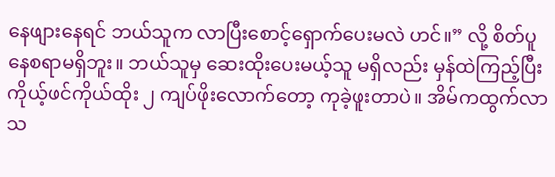နေဖျားနေရင် ဘယ်သူက လာပြီးစောင့်ရှောက်ပေးမလဲ ဟင်။” လို့ စိတ်ပူနေစရာမရှိဘူး။ ဘယ်သူမှ ဆေးထိုးပေးမယ့်သူ မရှိလည်း မှန်ထဲကြည့်ပြီး ကိုယ့်ဖင်ကိုယ်ထိုး ၂ ကျပ်ဖိုးလောက်တော့ ကုခဲ့ဖူးတာပဲ။ အိမ်ကထွက်လာသ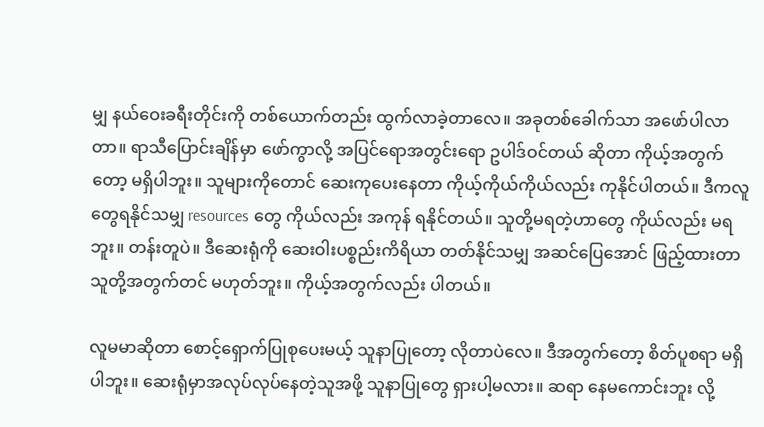မျှ နယ်ဝေးခရီးတိုင်းကို တစ်ယောက်တည်း ထွက်လာခဲ့တာလေ။ အခုတစ်ခေါက်သာ အဖော်ပါလာတာ။ ရာသီပြောင်းချိန်မှာ ဖော်ကွာလို့ အပြင်ရောအတွင်းရော ဥပါဒ်ဝင်တယ် ဆိုတာ ကိုယ့်အတွက်တော့ မရှိပါဘူး။ သူများကိုတောင် ဆေးကုပေးနေတာ ကိုယ့်ကိုယ်ကိုယ်လည်း ကုနိုင်ပါတယ်။ ဒီကလူတွေရနိုင်သမျှ resources တွေ ကိုယ်လည်း အကုန် ရနိုင်တယ်။ သူတို့မရတဲ့ဟာတွေ ကိုယ်လည်း မရဘူး။ တန်းတူပဲ။ ဒီဆေးရုံကို ဆေးဝါးပစ္စည်းကိရိယာ တတ်နိုင်သမျှ အဆင်ပြေအောင် ဖြည့်ထားတာ သူတို့အတွက်တင် မဟုတ်ဘူး။ ကိုယ့်အတွက်လည်း ပါတယ်။

လူမမာဆိုတာ စောင့်ရှောက်ပြုစုပေးမယ့် သူနာပြုတော့ လိုတာပဲလေ။ ဒီအတွက်တော့ စိတ်ပူစရာ မရှိပါဘူး။ ဆေးရုံမှာအလုပ်လုပ်နေတဲ့သူအဖို့ သူနာပြုတွေ ရှားပါ့မလား။ ဆရာ နေမကောင်းဘူး လို့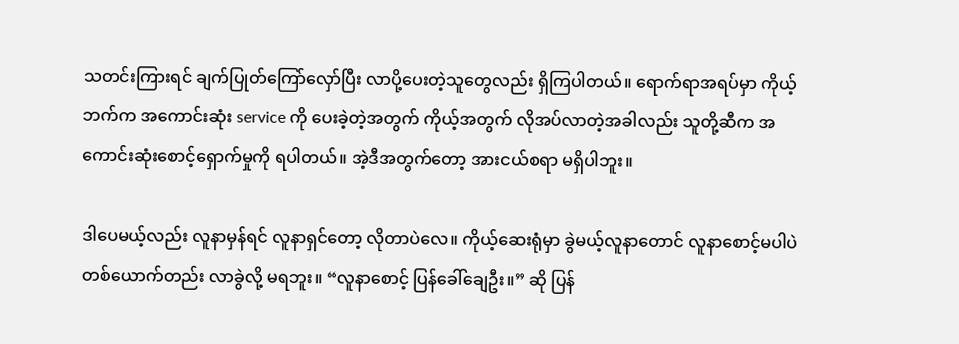သတင်းကြားရင် ချက်ပြုတ်ကြော်လှော်ပြီး လာပို့ပေးတဲ့သူတွေလည်း ရှိကြပါတယ်။ ရောက်ရာအရပ်မှာ ကိုယ့်ဘက်က အကောင်းဆုံး service ကို ပေးခဲ့တဲ့အတွက် ကိုယ့်အတွက် လိုအပ်လာတဲ့အခါလည်း သူတို့ဆီက အကောင်းဆုံးစောင့်ရှောက်မှုကို ရပါတယ်။ အဲ့ဒီအတွက်တော့ အားငယ်စရာ မရှိပါဘူး။

ဒါပေမယ့်လည်း လူနာမှန်ရင် လူနာရှင်တော့ လိုတာပဲလေ။ ကိုယ့်ဆေးရုံမှာ ခွဲမယ့်လူနာတောင် လူနာစောင့်မပါပဲ တစ်ယောက်တည်း လာခွဲလို့ မရဘူး။ “လူနာစောင့် ပြန်ခေါ်ချေဦး။” ဆို ပြန်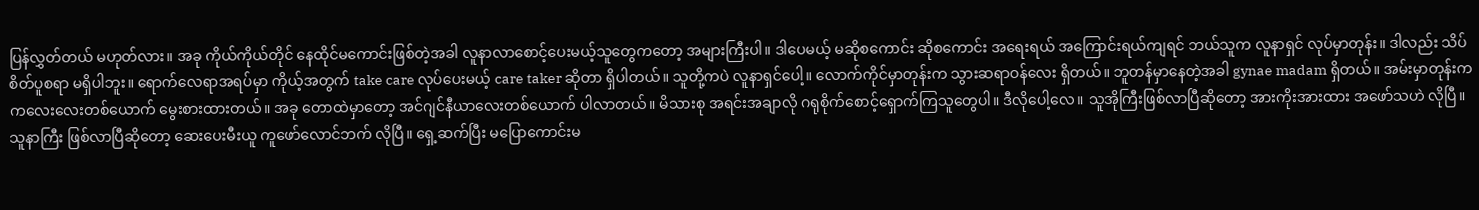ပြန်လွှတ်တယ် မဟုတ်လား။ အခု ကိုယ်ကိုယ်တိုင် နေထိုင်မကောင်းဖြစ်တဲ့အခါ လူနာလာစောင့်ပေးမယ့်သူတွေကတော့ အများကြီးပါ။ ဒါပေမယ့် မဆိုစကောင်း ဆိုစကောင်း အရေးရယ် အကြောင်းရယ်ကျရင် ဘယ်သူက လူနာရှင် လုပ်မှာတုန်း။ ဒါလည်း သိပ်စိတ်ပူစရာ မရှိပါဘူး။ ရောက်လေရာအရပ်မှာ ကိုယ့်အတွက် take care လုပ်ပေးမယ့် care taker ဆိုတာ ရှိပါတယ်။ သူတို့ကပဲ လူနာရှင်ပေါ့။ လောက်ကိုင်မှာတုန်းက သွားဆရာဝန်လေး ရှိတယ်။ ဘူတန်မှာနေတဲ့အခါ gynae madam ရှိတယ်။ အမ်းမှာတုန်းက ကလေးလေးတစ်ယောက် မွေးစားထားတယ်။ အခု တောထဲမှာတော့ အင်ဂျင်နီယာလေးတစ်ယောက် ပါလာတယ်။ မိသားစု အရင်းအချာလို ဂရုစိုက်စောင့်ရှောက်ကြသူတွေပါ။ ဒီလိုပေါ့လေ။ သူအိုကြီးဖြစ်လာပြီဆိုတော့ အားကိုးအားထား အဖော်သဟဲ လိုပြီ။ သူနာကြီး ဖြစ်လာပြီဆိုတော့ ဆေးပေးမီးယူ ကူဖော်လောင်ဘက် လိုပြီ။ ရှေ့ဆက်ပြီး မပြောကောင်းမ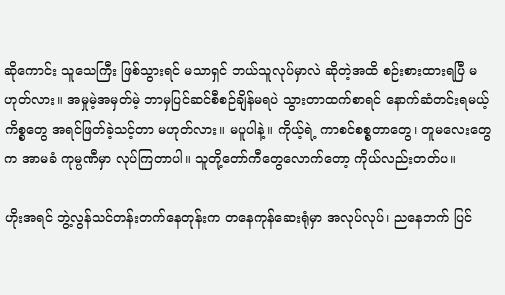ဆိုကောင်း သူသေကြီး ဖြစ်သွားရင် မသာရှင် ဘယ်သူလုပ်မှာလဲ ဆိုတဲ့အထိ စဉ်းစားထားရပြီ မဟုတ်လား။ အမှုမဲ့အမှတ်မဲ့ ဘာမှပြင်ဆင်စီစဉ်ချိန်မရပဲ သွားတာထက်စာရင် နောက်ဆံတင်းရမယ့်ကိစ္စတွေ အရင်ဖြတ်ခဲ့သင့်တာ မဟုတ်လား။ မပူပါနဲ့။ ကိုယ့်ရဲ့ ကာစင်စစ္စတာတွေ၊ တူမလေးတွေက အာမခံ ကုမ္ပဏီမှာ လုပ်ကြတာပါ။ သူတို့တော်ကီတွေလောက်တော့ ကိုယ်လည်းတတ်ပ။

ဟိုးအရင် ဘွဲ့လွန်သင်တန်းတက်နေတုန်းက တနေကုန်ဆေးရုံမှာ အလုပ်လုပ်၊ ညနေဘက် ပြင်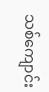သစ်ကျောင်း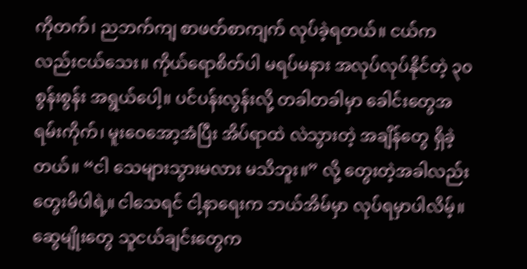ကိုတက်၊ ညဘက်ကျ စာဖတ်စာကျက် လုပ်ခဲ့ရတယ်။ ငယ်ကလည်းငယ်သေး။ ကိုယ်ရောစိတ်ပါ မရပ်မနား အလုပ်လုပ်နိုင်တဲ့ ၃၀ စွန်းစွန်း အရွယ်ပေါ့။ ပင်ပန်းလွန်းလို့ တခါတခါမှာ ခေါင်းတွေအရမ်းကိုက်၊ မူးဝေအော့အံပြီး အိပ်ရာထဲ လဲသွားတဲ့ အချိန်တွေ ရှိခဲ့တယ်။ “ငါ သေများသွားမလား မသိဘူး။” လို့ တွေးတဲ့အခါလည်း တွေးမိပါရဲ့။ ငါသေရင် ငါ့နာရေးက ဘယ်အိမ်မှာ လုပ်ရမှာပါလိမ့်။ ဆွေမျိုးတွေ သူငယ်ချင်းတွေက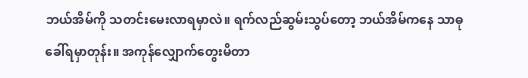ဘယ်အိမ်ကို သတင်းမေးလာရမှာလဲ။ ရက်လည်ဆွမ်းသွပ်တော့ ဘယ်အိမ်ကနေ သာဓုခေါ်ရမှာတုန်း။ အကုန်လျှောက်တွေးမိတာ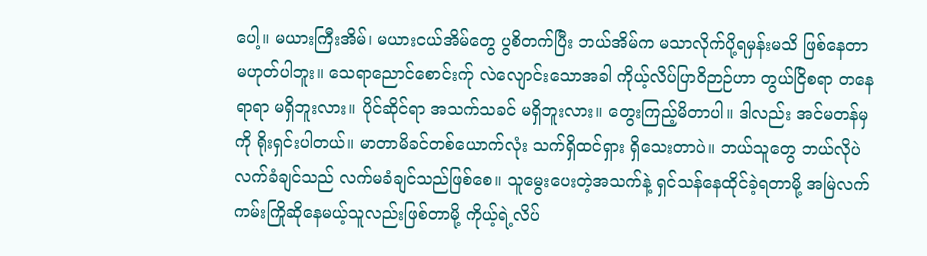ပေါ့။ မယားကြီးအိမ်၊ မယားငယ်အိမ်တွေ ပွစိတက်ပြီး ဘယ်အိမ်က မသာလိုက်ပို့ရမှန်းမသိ ဖြစ်နေတာ မဟုတ်ပါဘူး။ သေရာညောင်စောင်းက်ု လဲလျောင်းသောအခါ ကိုယ့်လိပ်ပြာဝိဉာဉ်ဟာ တွယ်ငြိစရာ တနေရာရာ မရှိဘူးလား။ ပိုင်ဆိုင်ရာ အသက်သခင် မရှိဘူးလား။ တွေးကြည့်မိတာပါ။ ဒါလည်း အင်မတန်မှကို ရိုးရှင်းပါတယ်။ မာတာမိခင်တစ်ယောက်လုံး သက်ရှိထင်ရှား ရှိသေးတာပဲ။ ဘယ်သူတွေ ဘယ်လိုပဲ လက်ခံချင်သည် လက်မခံချင်သည်ဖြစ်စေ။ သူမွေးပေးတဲ့အသက်နဲ့ ရှင်သန်နေထိုင်ခဲ့ရတာမို့ အမြဲလက်ကမ်းကြိုဆိုနေမယ့်သူလည်းဖြစ်တာမို့ ကိုယ့်ရဲ့လိပ်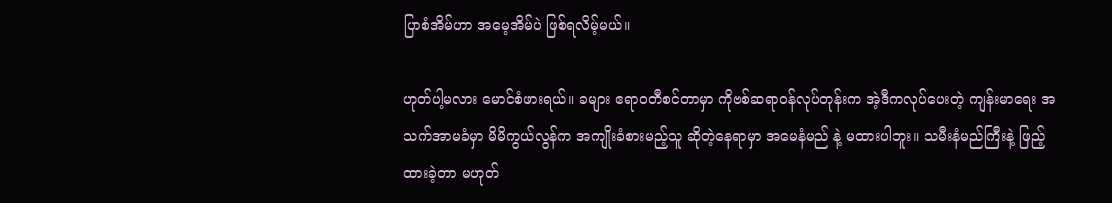ပြာစံအိမ်ဟာ အမေ့အိမ်ပဲ ဖြစ်ရလိမ့်မယ်။

ဟုတ်ပါ့မလား မောင်စံဖားရယ်။ ခများ ဧရာဝတီစင်တာမှာ ကိုဗစ်ဆရာဝန်လုပ်တုန်းက အဲ့ဒီကလုပ်ပေးတဲ့ ကျန်းမာရေး အသက်အာမခံမှာ မိမိကွယ်လွန်က အကျိုးခံစားမည့်သူ ဆိုတဲ့နေရာမှာ အမေနံမည် နဲ့ မထားပါဘူး။ သမီးနံမည်ကြီးနဲ့ ဖြည့်ထားခဲ့တာ မဟုတ်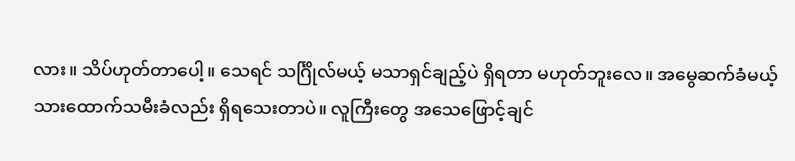လား။ သိပ်ဟုတ်တာပေါ့။ သေရင် သင်္ဂြိုလ်မယ့် မသာရှင်ချည့်ပဲ ရှိရတာ မဟုတ်ဘူးလေ။ အမွေဆက်ခံမယ့် သားထောက်သမီးခံလည်း ရှိရသေးတာပဲ။ လူကြီးတွေ အသေဖြောင့်ချင်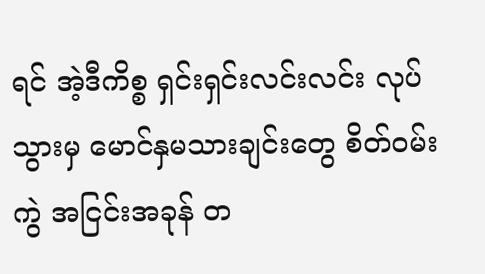ရင် အဲ့ဒီကိစ္စ ရှင်းရှင်းလင်းလင်း လုပ်သွားမှ မောင်နှမသားချင်းတွေ စိတ်ဝမ်းကွဲ အငြင်းအခုန် တ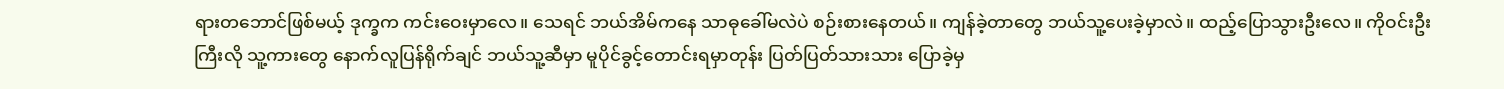ရားတဘောင်ဖြစ်မယ့် ဒုက္ခက ကင်းဝေးမှာလေ။ သေရင် ဘယ်အိမ်ကနေ သာဓုခေါ်မလဲပဲ စဉ်းစားနေတယ်။ ကျန်ခဲ့တာတွေ ဘယ်သူ့ပေးခဲ့မှာလဲ။ ထည့်ပြောသွားဦးလေ။ ကိုဝင်းဦးကြီးလို သူ့ကားတွေ နောက်လူပြန်ရိုက်ချင် ဘယ်သူ့ဆီမှာ မူပိုင်ခွင့်တောင်းရမှာတုန်း ပြတ်ပြတ်သားသား ပြောခဲ့မှ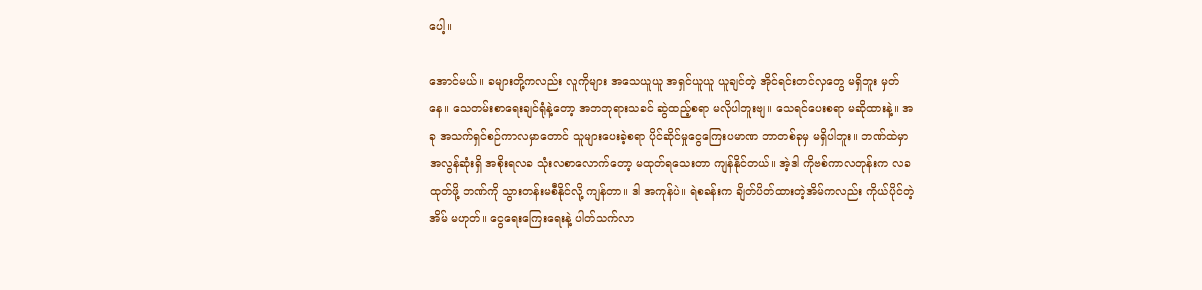ပေါ့။

အောင်မယ်။ ခများတို့ကလည်း လူကိုများ အသေယူယူ အရှင်ယူယူ ယူချင်တဲ့ အိုင်ရင်းတင်လှတွေ မရှိဘူး မှတ်နေ။ သေတမ်းစာရေးချင်ရုံနဲ့တော့ အဘဘုရားသခင် ဆွဲထည့်စရာ မလိုပါဘူးဗျ။ သေရင်ပေးစရာ မဆိုထားနဲ့။ အခု အသက်ရှင်စဉ်ကာလမှာတောင် သူများပေးခဲ့စရာ ပိုင်ဆိုင်မှုငွေကြေးပမာဏ ဘာတစ်ခုမှ မရှိပါဘူး။ ဘဏ်ထဲမှာ အလွန်ဆုံးရှိ အစိုးရလခ သုံးလစာလောက်တော့ မထုတ်ရသေးတာ ကျန်နိုင်တယ်။ အဲ့ဒါ ကိုဗစ်ကာလတုန်းက လခထုတ်ဖို့ ဘဏ်ကို သွားတန်းမစီနိုင်လို့ ကျန်တာ။ ဒါ အကုန်ပဲ။ ရဲစခန်းက ချိတ်ပိတ်ထားတဲ့အိမ်ကလည်း ကိုယ်ပိုင်တဲ့အိမ် မဟုတ်။ ငွေရေးကြေးရေးနဲ့ ပါတ်သက်လာ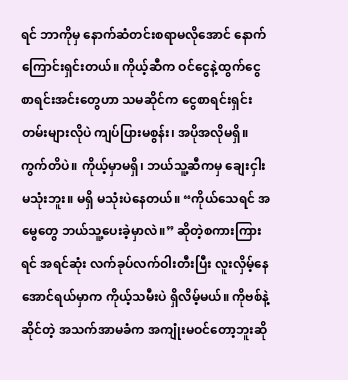ရင် ဘာကိုမှ နောက်ဆံတင်းစရာမလိုအောင် နောက်ကြောင်းရှင်းတယ်။ ကိုယ့်ဆီက ဝင်ငွေနဲ့ထွက်ငွေ စာရင်းအင်းတွေဟာ သမဆိုင်က ငွေစာရင်းရှင်းတမ်းများလိုပဲ ကျပ်ပြားမစွန်း၊ အပိုအလိုမရှိ။ ကွက်တိပဲ။ ကိုယ့်မှာမရှိ၊ ဘယ်သူ့ဆီကမှ ချေးငှါးမသုံးဘူး။ မရှိ မသုံးပဲနေတယ်။ “ကိုယ်သေရင် အမွေတွေ ဘယ်သူ့ပေးခဲ့မှာလဲ။” ဆိုတဲ့စကားကြားရင် အရင်ဆုံး လက်ခုပ်လက်ဝါးတီးပြီး လူးလှိမ့်နေအောင်ရယ်မှာက ကိုယ့်သမီးပဲ ရှိလိမ့်မယ်။ ကိုဗစ်နဲ့ဆိုင်တဲ့ အသက်အာမခံက အကျုံးမဝင်တော့ဘူးဆို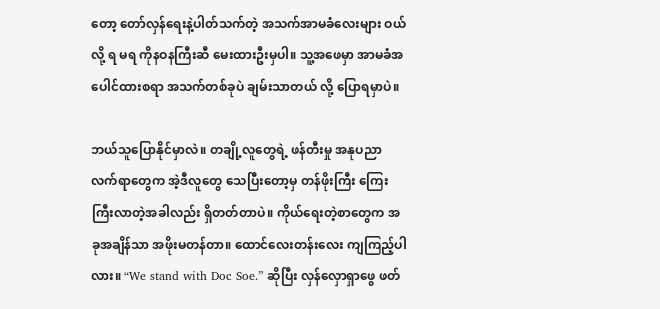တော့ တော်လှန်ရေးနဲ့ပါတ်သက်တဲ့ အသက်အာမခံလေးများ ဝယ်လို့ ရ မရ ကိုနဝနကြီးဆီ မေးထားဦးမှပါ။ သူ့အဖေမှာ အာမခံအပေါင်ထားစရာ အသက်တစ်ခုပဲ ချမ်းသာတယ် လို့ ပြောရမှာပဲ။

ဘယ်သူပြောနိုင်မှာလဲ။ တချို့လူတွေရဲ့ ဖန်တီးမှု အနုပညာလက်ရာတွေက အဲ့ဒီလူတွေ သေပြီးတော့မှ တန်ဖိုးကြီး ကြေးကြီးလာတဲ့အခါလည်း ရှိတတ်တာပဲ။ ကိုယ်ရေးတဲ့စာတွေက အခုအချိန်သာ အဖိုးမတန်တာ။ ထောင်လေးတန်းလေး ကျကြည့်ပါလား။ “We stand with Doc Soe.” ဆိုပြီး လှန်လှောရှာဖွေ ဖတ်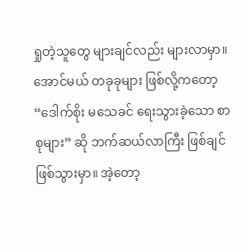ရှုတဲ့သူတွေ များချင်လည်း များလာမှာ။ အောင်မယ် တခုခုများ ဖြစ်လို့ကတော့ “ဒေါက်စိုး မသေခင် ရေးသွားခဲ့သော စာစုများ” ဆို ဘက်ဆယ်လာကြီး ဖြစ်ချင်ဖြစ်သွားမှာ။ အဲ့တော့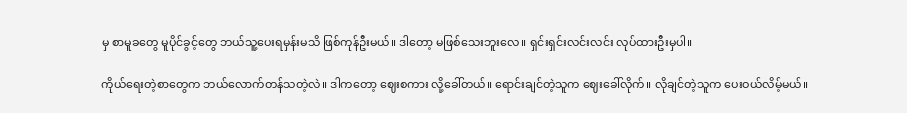မှ စာမူခတွေ မူပိုင်ခွင့်တွေ ဘယ်သူ့ပေးရမှန်းမသိ ဖြစ်ကုန်ဦးမယ်။ ဒါတော့ မဖြစ်သေးဘူးလေ။ ရှင်းရှင်းလင်းလင်း လုပ်ထားဦးမှပါ။

ကိုယ်ရေးတဲ့စာတွေက ဘယ်လောက်တန်သတဲ့လဲ။ ဒါကတော့ ဈေးစကား လို့ခေါ်တယ်။ ရောင်းချင်တဲ့သူက ဈေးခေါ်လိုက်။ လိုချင်တဲ့သူက ပေးဝယ်လိမ့်မယ်။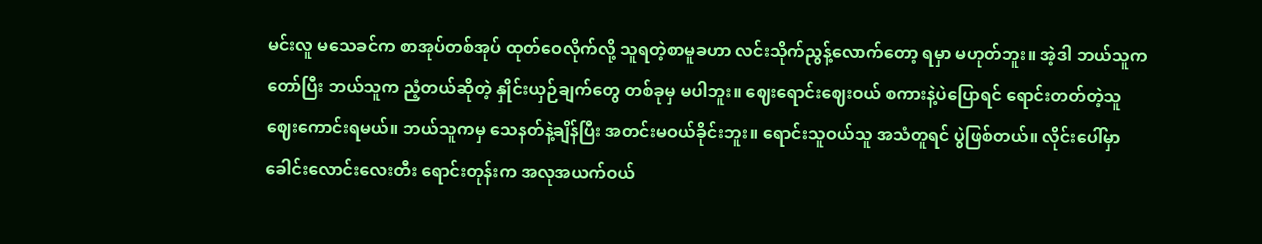မင်းလူ မသေခင်က စာအုပ်တစ်အုပ် ထုတ်ဝေလိုက်လို့ သူရတဲ့စာမူခဟာ လင်းသိုက်ညွန့်လောက်တော့ ရမှာ မဟုတ်ဘူး။ အဲ့ဒါ ဘယ်သူက တော်ပြီး ဘယ်သူက ညံ့တယ်ဆိုတဲ့ နှိုင်းယှဉ်ချက်တွေ တစ်ခုမှ မပါဘူး။ ဈေးရောင်းဈေးဝယ် စကားနဲ့ပဲပြောရင် ရောင်းတတ်တဲ့သူ ဈေးကောင်းရမယ်။ ဘယ်သူကမှ သေနတ်နဲ့ချိန်ပြီး အတင်းမဝယ်ခိုင်းဘူး။ ရောင်းသူဝယ်သူ အသံတူရင် ပွဲဖြစ်တယ်။ လိုင်းပေါ်မှာ ခေါင်းလောင်းလေးတီး ရောင်းတုန်းက အလုအယက်ဝယ်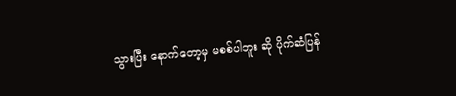သွားပြီး နောက်တော့မှ မစစ်ပါဘူး ဆို ပိုက်ဆံပြန်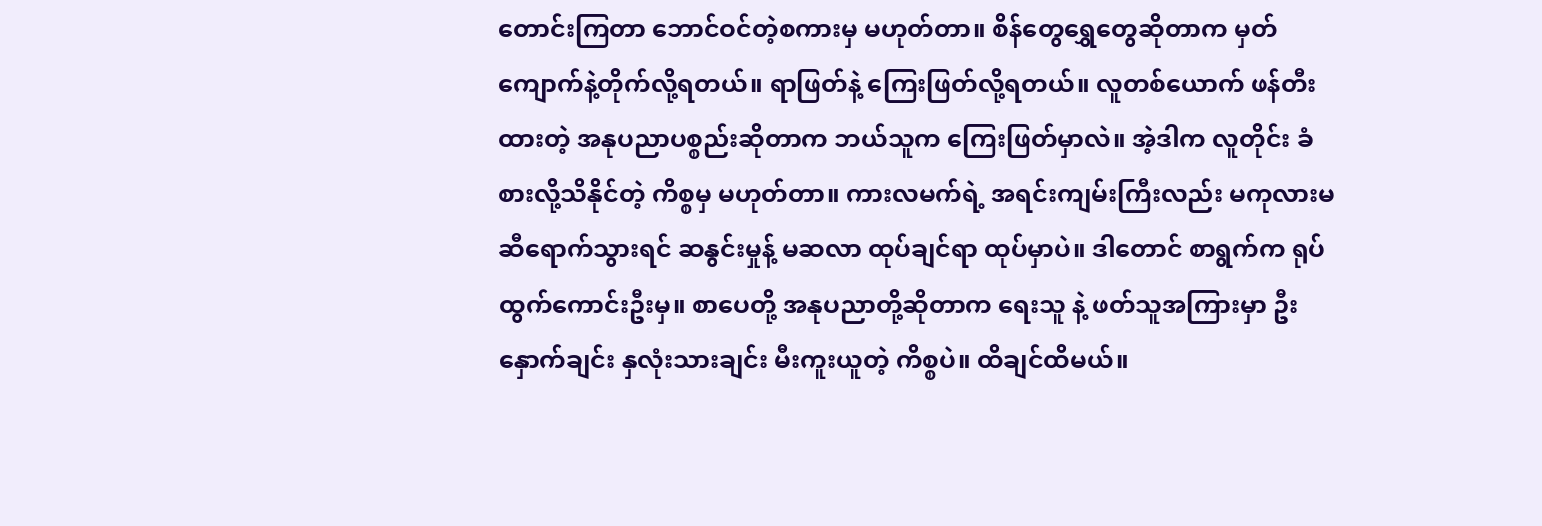တောင်းကြတာ ဘောင်ဝင်တဲ့စကားမှ မဟုတ်တာ။ စိန်တွေရွှေတွေဆိုတာက မှတ်ကျောက်နဲ့တိုက်လို့ရတယ်။ ရာဖြတ်နဲ့ ကြေးဖြတ်လို့ရတယ်။ လူတစ်ယောက် ဖန်တီးထားတဲ့ အနုပညာပစ္စည်းဆိုတာက ဘယ်သူက ကြေးဖြတ်မှာလဲ။ အဲ့ဒါက လူတိုင်း ခံစားလို့သိနိုင်တဲ့ ကိစ္စမှ မဟုတ်တာ။ ကားလမက်ရဲ့ အရင်းကျမ်းကြီးလည်း မကုလားမဆီရောက်သွားရင် ဆနွင်းမှုန့် မဆလာ ထုပ်ချင်ရာ ထုပ်မှာပဲ။ ဒါတောင် စာရွက်က ရုပ်ထွက်ကောင်းဦးမှ။ စာပေတို့ အနုပညာတို့ဆိုတာက ရေးသူ နဲ့ ဖတ်သူအကြားမှာ ဦးနှောက်ချင်း နှလုံးသားချင်း မီးကူးယူတဲ့ ကိစ္စပဲ။ ထိချင်ထိမယ်။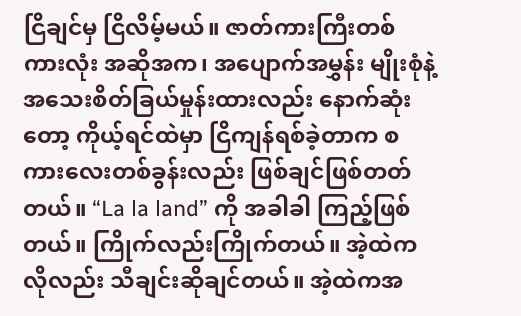ငြိချင်မှ ငြိလိမ့်မယ်။ ဇာတ်ကားကြီးတစ်ကားလုံး အဆိုအက၊ အပျောက်အမွှန်း မျိုးစုံနဲ့ အသေးစိတ်ခြယ်မှုန်းထားလည်း နောက်ဆုံးတော့ ကိုယ့်ရင်ထဲမှာ ငြိကျန်ရစ်ခဲ့တာက စကားလေးတစ်ခွန်းလည်း ဖြစ်ချင်ဖြစ်တတ်တယ်။ “La la land” ကို အခါခါ ကြည့်ဖြစ်တယ်။ ကြိုက်လည်းကြိုက်တယ်။ အဲ့ထဲကလိုလည်း သီချင်းဆိုချင်တယ်။ အဲ့ထဲကအ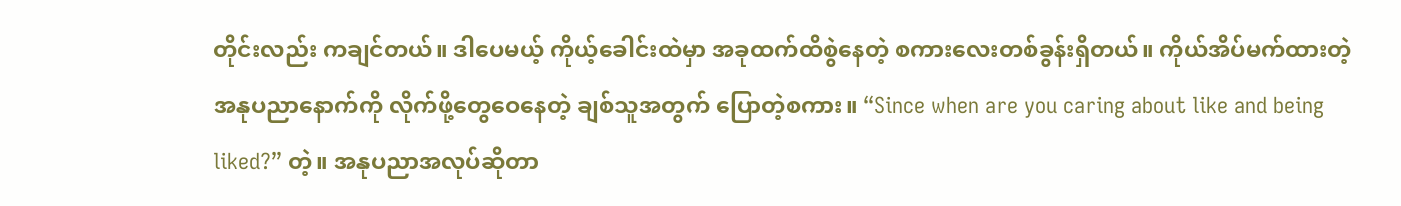တိုင်းလည်း ကချင်တယ်။ ဒါပေမယ့် ကိုယ့်ခေါင်းထဲမှာ အခုထက်ထိစွဲနေတဲ့ စကားလေးတစ်ခွန်းရှိတယ်။ ကိုယ်အိပ်မက်ထားတဲ့ အနုပညာနောက်ကို လိုက်ဖို့တွေဝေနေတဲ့ ချစ်သူအတွက် ပြောတဲ့စကား။ “Since when are you caring about like and being liked?” တဲ့။ အနုပညာအလုပ်ဆိုတာ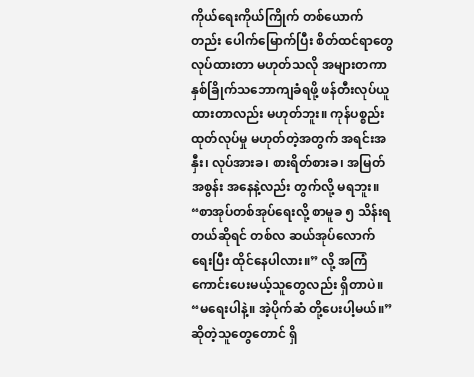ကိုယ်ရေးကိုယ်ကြိုက် တစ်ယောက်တည်း ပေါက်မြောက်ပြီး စိတ်ထင်ရာတွေ လုပ်ထားတာ မဟုတ်သလို အများတကာ နှစ်ခြိုက်သဘောကျခံရဖို့ ဖန်တီးလုပ်ယူထားတာလည်း မဟုတ်ဘူး။ ကုန်ပစ္စည်း ထုတ်လုပ်မှု မဟုတ်တဲ့အတွက် အရင်းအနှီး၊ လုပ်အားခ၊ စားရိတ်စားခ၊ အမြတ်အစွန်း အနေနဲ့လည်း တွက်လို့ မရဘူး။ “စာအုပ်တစ်အုပ်ရေးလို့ စာမူခ ၅ သိန်းရတယ်ဆိုရင် တစ်လ ဆယ်အုပ်လောက်ရေးပြီး ထိုင်နေပါလား။” လို့ အကြံကောင်းပေးမယ့်သူတွေလည်း ရှိတာပဲ။ “မရေးပါနဲ့။ အဲ့ပိုက်ဆံ တို့ပေးပါ့မယ်။” ဆိုတဲ့သူတွေတောင် ရှိ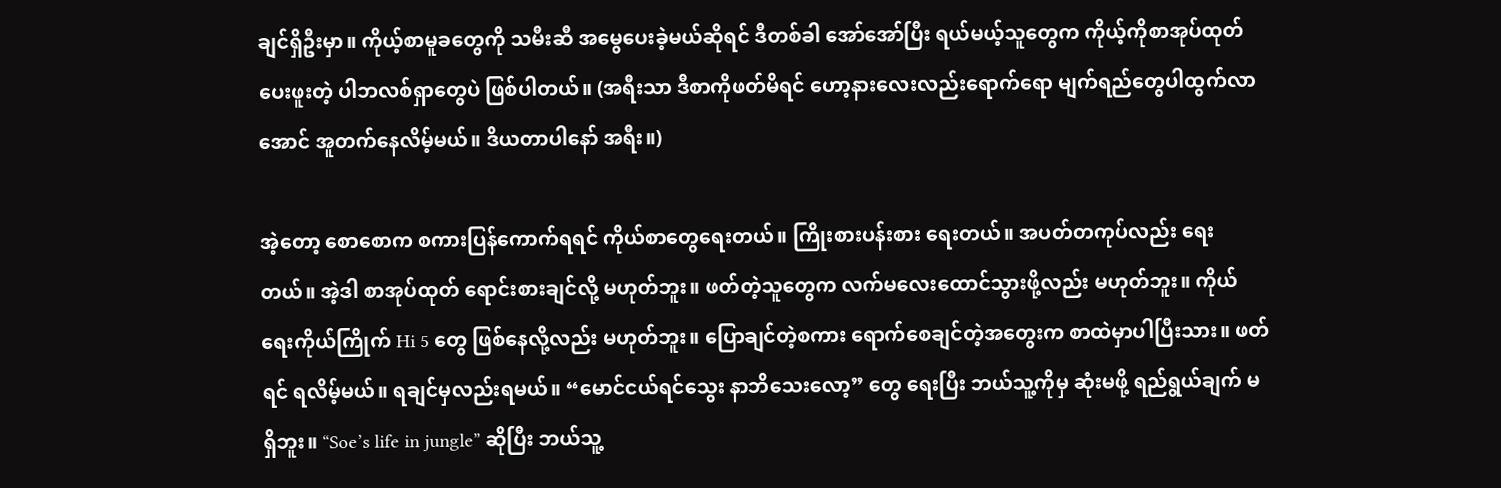ချင်ရှိဦးမှာ။ ကိုယ့်စာမူခတွေကို သမီးဆီ အမွေပေးခဲ့မယ်ဆိုရင် ဒီတစ်ခါ အော်အော်ပြီး ရယ်မယ့်သူတွေက ကိုယ့်ကိုစာအုပ်ထုတ်ပေးဖူးတဲ့ ပါဘလစ်ရှာတွေပဲ ဖြစ်ပါတယ်။ (အရီးသာ ဒီစာကိုဖတ်မိရင် ဟော့နားလေးလည်းရောက်ရော မျက်ရည်တွေပါထွက်လာအောင် အူတက်နေလိမ့်မယ်။ ဒိယတာပါနော် အရီး။)

အဲ့တော့ စောစောက စကားပြန်ကောက်ရရင် ကိုယ်စာတွေရေးတယ်။ ကြိုးစားပန်းစား ရေးတယ်။ အပတ်တကုပ်လည်း ရေးတယ်။ အဲ့ဒါ စာအုပ်ထုတ် ရောင်းစားချင်လို့ မဟုတ်ဘူး။ ဖတ်တဲ့သူတွေက လက်မလေးထောင်သွားဖို့လည်း မဟုတ်ဘူး။ ကိုယ်ရေးကိုယ်ကြိုက် Hi 5 တွေ ဖြစ်နေလို့လည်း မဟုတ်ဘူး။ ပြောချင်တဲ့စကား ရောက်စေချင်တဲ့အတွေးက စာထဲမှာပါပြီးသား။ ဖတ်ရင် ရလိမ့်မယ်။ ရချင်မှလည်းရမယ်။ “မောင်ငယ်ရင်သွေး နာဘိသေးလော့” တွေ ရေးပြီး ဘယ်သူ့ကိုမှ ဆုံးမဖို့ ရည်ရွယ်ချက် မရှိဘူး။ “Soe’s life in jungle” ဆိုပြီး ဘယ်သူ့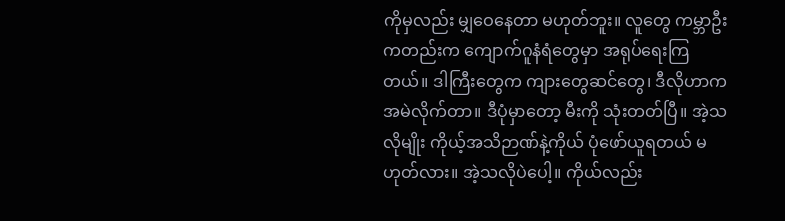ကိုမှလည်း မျှဝေနေတာ မဟုတ်ဘူး။ လူတွေ ကမ္ဘာဦးကတည်းက ကျောက်ဂူနံရံတွေမှာ အရုပ်ရေးကြတယ်။ ဒါကြီးတွေက ကျားတွေဆင်တွေ၊ ဒီလိုဟာက အမဲလိုက်တာ။ ဒီပုံမှာတော့ မီးကို သုံးတတ်ပြီ။ အဲ့သလိုမျိုး ကိုယ့်အသိဉာဏ်နဲ့ကိုယ် ပုံဖော်ယူရတယ် မဟုတ်လား။ အဲ့သလိုပဲပေါ့။ ကိုယ်လည်း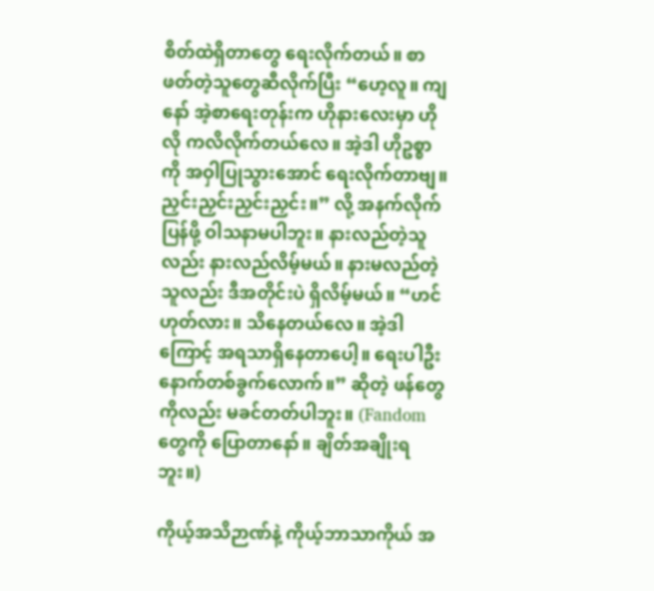စိတ်ထဲရှိတာတွေ ရေးလိုက်တယ်။ စာဖတ်တဲ့သူတွေဆီလိုက်ပြီး “ဟေ့လူ။ ကျနော် အဲ့စာရေးတုန်းက ဟိုနားလေးမှာ ဟိုလို ကလိလိုက်တယ်လေ။ အဲ့ဒါ ဟိုဥစ္စာကို အဝှါပြုသွားအောင် ရေးလိုက်တာဗျ။ ညှင်းညှင်းညှင်းညှင်း။” လို့ အနက်လိုက်ပြန်ဖို့ ဝါသနာမပါဘူး။ နားလည်တဲ့သူလည်း နားလည်လိမ့်မယ်။ နားမလည်တဲ့သူလည်း ဒီအတိုင်းပဲ ရှိလိမ့်မယ်။ “ဟင် ဟုတ်လား။ သိနေတယ်လေ။ အဲ့ဒါကြောင့် အရသာရှိနေတာပေါ့။ ရေးပါဦး နောက်တစ်ခွက်လောက်။” ဆိုတဲ့ ဖန်တွေကိုလည်း မခင်တတ်ပါဘူး။ (Fandom တွေကို ပြောတာနော်။ ချိတ်အချိုးရဘူး။)

ကိုယ့်အသိဉာဏ်နဲ့ ကိုယ့်ဘာသာကိုယ် အ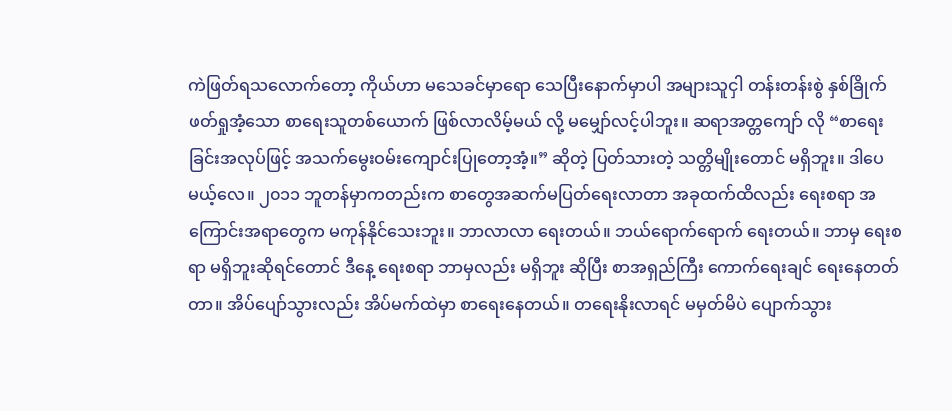ကဲဖြတ်ရသလောက်တော့ ကိုယ်ဟာ မသေခင်မှာရော သေပြီးနောက်မှာပါ အများသူငှါ တန်းတန်းစွဲ နှစ်ခြိုက်ဖတ်ရှုအံ့သော စာရေးသူတစ်ယောက် ဖြစ်လာလိမ့်မယ် လို့ မမျှော်လင့်ပါဘူး။ ဆရာအတ္တကျော် လို “စာရေးခြင်းအလုပ်ဖြင့် အသက်မွေးဝမ်းကျောင်းပြုတော့အံ့။” ဆိုတဲ့ ပြတ်သားတဲ့ သတ္တိမျိုးတောင် မရှိဘူး။ ဒါပေမယ့်လေ။ ၂၀၁၁ ဘူတန်မှာကတည်းက စာတွေအဆက်မပြတ်ရေးလာတာ အခုထက်ထိလည်း ရေးစရာ အကြောင်းအရာတွေက မကုန်နိုင်သေးဘူး။ ဘာလာလာ ရေးတယ်။ ဘယ်ရောက်ရောက် ရေးတယ်။ ဘာမှ ရေးစရာ မရှိဘူးဆိုရင်တောင် ဒီနေ့ ရေးစရာ ဘာမှလည်း မရှိဘူး ဆိုပြီး စာအရှည်ကြီး ကောက်ရေးချင် ရေးနေတတ်တာ။ အိပ်ပျော်သွားလည်း အိပ်မက်ထဲမှာ စာရေးနေတယ်။ တရေးနိုးလာရင် မမှတ်မိပဲ ပျောက်သွား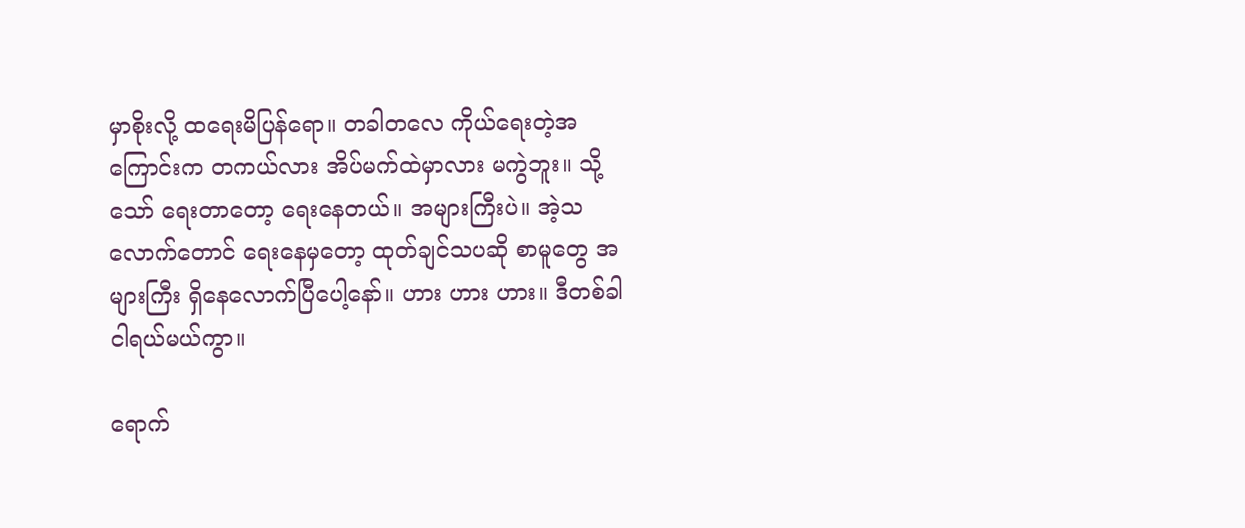မှာစိုးလို့ ထရေးမိပြန်ရော။ တခါတလေ ကိုယ်ရေးတဲ့အကြောင်းက တကယ်လား အိပ်မက်ထဲမှာလား မကွဲဘူး။ သို့သော် ရေးတာတော့ ရေးနေတယ်။ အများကြီးပဲ။ အဲ့သလောက်တောင် ရေးနေမှတော့ ထုတ်ချင်သပဆို စာမူတွေ အများကြီး ရှိနေလောက်ပြီပေါ့နော်။ ဟား ဟား ဟား။ ဒီတစ်ခါ ငါရယ်မယ်ကွာ။

ရောက်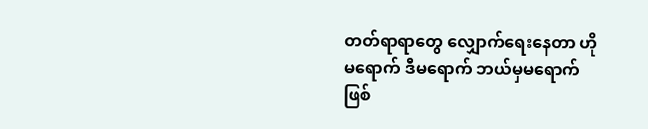တတ်ရာရာတွေ လျှောက်ရေးနေတာ ဟိုမရောက် ဒီမရောက် ဘယ်မှမရောက် ဖြစ်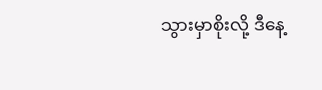သွားမှာစိုးလို့ ဒီနေ့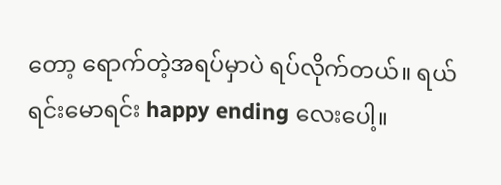တော့ ရောက်တဲ့အရပ်မှာပဲ ရပ်လိုက်တယ်။ ရယ်ရင်းမောရင်း happy ending လေးပေါ့။